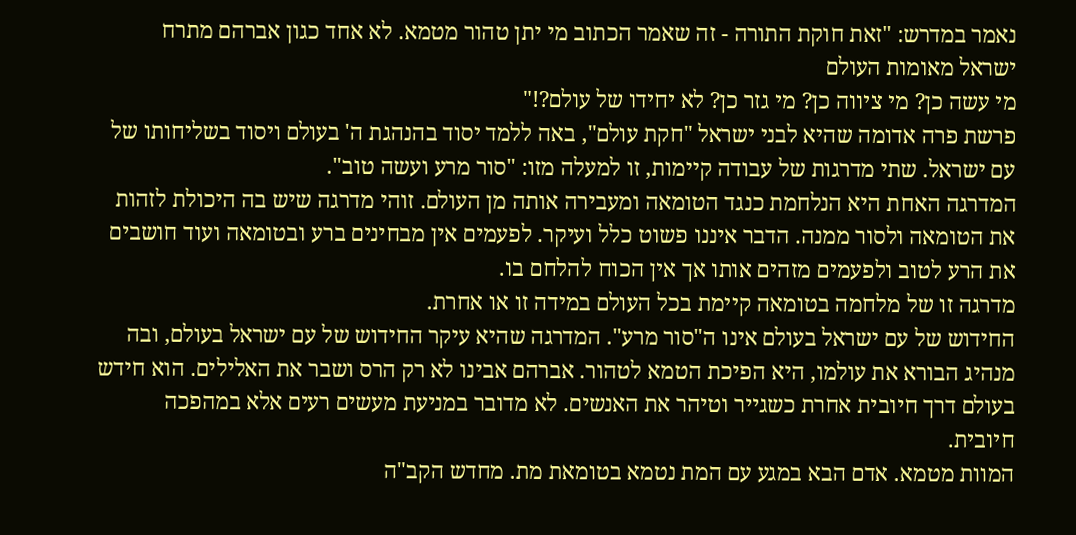נאמר במדרש: "זאת חוקת התורה - זה שאמר הכתוב מי יתן טהור מטמא. לא אחד כגון אברהם מתרח
ישראל מאומות העולם
מי עשה כן? מי ציווה כן? מי גזר כן? לא יחידו של עולם?!"
פרשת פרה אדומה שהיא לבני ישראל "חקת עולם", באה ללמד יסוד בהנהגת ה' בעולם ויסוד בשליחותו של עם ישראל. שתי מדרגות של עבודה קיימות, זו למעלה מזו: "סור מרע ועשה טוב".
המדרגה האחת היא הנלחמת כנגד הטומאה ומעבירה אותה מן העולם. זוהי מדרגה שיש בה היכולת לזהות את הטומאה ולסור ממנה. הדבר איננו פשוט כלל ועיקר. לפעמים אין מבחינים ברע ובטומאה ועוד חושבים את הרע לטוב ולפעמים מזהים אותו אך אין הכוח להלחם בו.
מדרגה זו של מלחמה בטומאה קיימת בכל העולם במידה זו או אחרת.
החידוש של עם ישראל בעולם אינו ה"סור מרע". המדרגה שהיא עיקר החידוש של עם ישראל בעולם, ובה מנהיג הבורא את עולמו, היא הפיכת הטמא לטהור. אברהם אבינו לא רק הרס ושבר את האלילים. הוא חידש בעולם דרך חיובית אחרת כשגייר וטיהר את האנשים. לא מדובר במניעת מעשים רעים אלא במהפכה חיובית.
המוות מטמא. אדם הבא במגע עם המת נטמא בטומאת מת. מחדש הקב"ה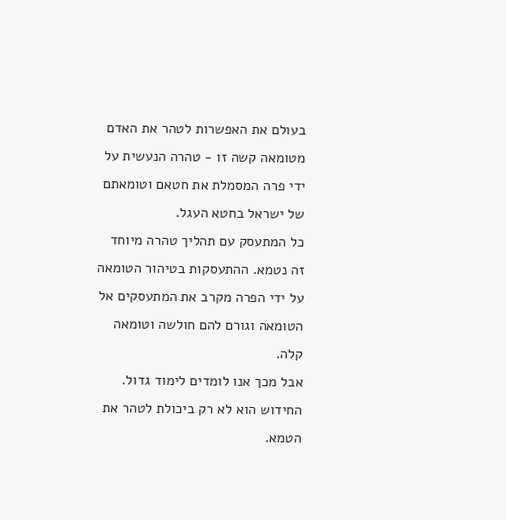בעולם את האפשרות לטהר את האדם מטומאה קשה זו - טהרה הנעשית על ידי פרה המסמלת את חטאם וטומאתם של ישראל בחטא העגל.
כל המתעסק עם תהליך טהרה מיוחד זה נטמא. ההתעסקות בטיהור הטומאה על ידי הפרה מקרב את המתעסקים אל הטומאה וגורם להם חולשה וטומאה קלה.
אבל מכך אנו לומדים לימוד גדול. החידוש הוא לא רק ביכולת לטהר את הטמא.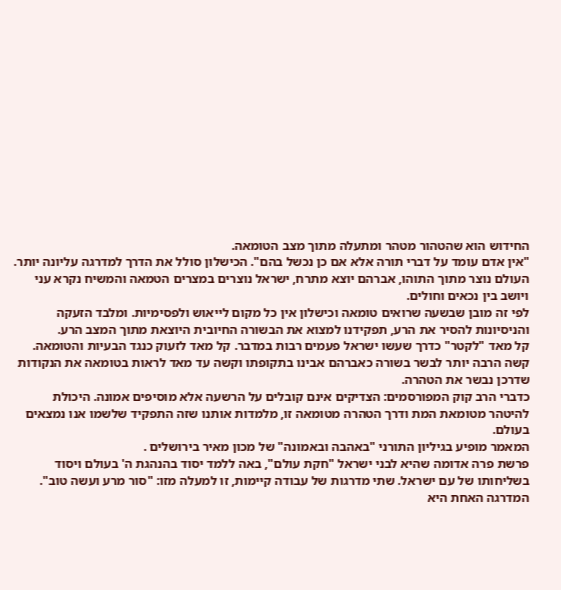החידוש הוא שהטהור מטהר ומתעלה מתוך מצב הטומאה.
"אין אדם עומד על דברי תורה אלא אם כן נכשל בהם". הכישלון סולל את הדרך למדרגה עליונה יותר.
העולם נוצר מתוך התוהו, אברהם יוצא מתרח, ישראל נוצרים במצרים הטמאה והמשיח נקרא עני ויושב בין נכאים וחולים.
לפי זה מובן שבשעה שרואים טומאה וכישלון אין כל מקום לייאוש ולפסימיות. ומלבד הזעקה והניסיונות להסיר את הרע, תפקידנו למצוא את הבשורה החיובית היוצאת מתוך המצב הרע.
קל מאד "לקטר" כדרך שעשו ישראל פעמים רבות במדבר. קל מאד לזעוק כנגד הבעיות והטומאה. קשה הרבה יותר לבשר בשורה כאברהם אבינו בתקופתו וקשה עד מאד לראות בטומאה את הנקודות שדרכן נבשר את הטהרה.
כדברי הרב קוק המפורסמים: הצדיקים אינם קובלים על הרשעה אלא מוסיפים אמונה. היכולת להיטהר מטומאת המת ודרך הטהרה מטומאה זו, מלמדות אותנו שזה התפקיד שלשמו אנו נמצאים בעולם.
המאמר מופיע בגיליון התורני "באהבה ובאמונה" של מכון מאיר בירושלים .
פרשת פרה אדומה שהיא לבני ישראל "חקת עולם", באה ללמד יסוד בהנהגת ה' בעולם ויסוד בשליחותו של עם ישראל. שתי מדרגות של עבודה קיימות, זו למעלה מזו: "סור מרע ועשה טוב".
המדרגה האחת היא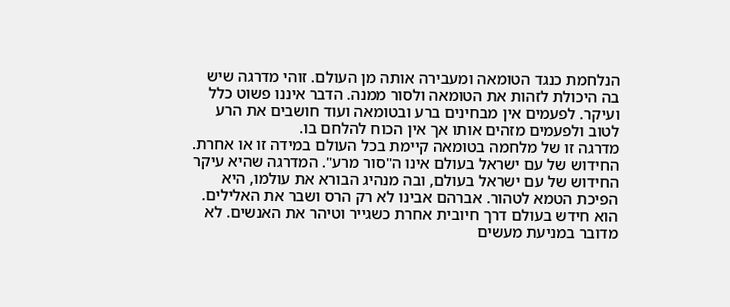הנלחמת כנגד הטומאה ומעבירה אותה מן העולם. זוהי מדרגה שיש בה היכולת לזהות את הטומאה ולסור ממנה. הדבר איננו פשוט כלל ועיקר. לפעמים אין מבחינים ברע ובטומאה ועוד חושבים את הרע לטוב ולפעמים מזהים אותו אך אין הכוח להלחם בו.
מדרגה זו של מלחמה בטומאה קיימת בכל העולם במידה זו או אחרת.
החידוש של עם ישראל בעולם אינו ה"סור מרע". המדרגה שהיא עיקר החידוש של עם ישראל בעולם, ובה מנהיג הבורא את עולמו, היא הפיכת הטמא לטהור. אברהם אבינו לא רק הרס ושבר את האלילים. הוא חידש בעולם דרך חיובית אחרת כשגייר וטיהר את האנשים. לא מדובר במניעת מעשים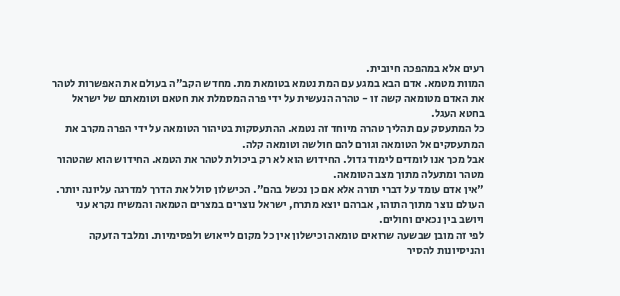רעים אלא במהפכה חיובית.
המוות מטמא. אדם הבא במגע עם המת נטמא בטומאת מת. מחדש הקב"ה בעולם את האפשרות לטהר את האדם מטומאה קשה זו - טהרה הנעשית על ידי פרה המסמלת את חטאם וטומאתם של ישראל בחטא העגל.
כל המתעסק עם תהליך טהרה מיוחד זה נטמא. ההתעסקות בטיהור הטומאה על ידי הפרה מקרב את המתעסקים אל הטומאה וגורם להם חולשה וטומאה קלה.
אבל מכך אנו לומדים לימוד גדול. החידוש הוא לא רק ביכולת לטהר את הטמא. החידוש הוא שהטהור מטהר ומתעלה מתוך מצב הטומאה.
"אין אדם עומד על דברי תורה אלא אם כן נכשל בהם". הכישלון סולל את הדרך למדרגה עליונה יותר.
העולם נוצר מתוך התוהו, אברהם יוצא מתרח, ישראל נוצרים במצרים הטמאה והמשיח נקרא עני ויושב בין נכאים וחולים.
לפי זה מובן שבשעה שרואים טומאה וכישלון אין כל מקום לייאוש ולפסימיות. ומלבד הזעקה והניסיונות להסיר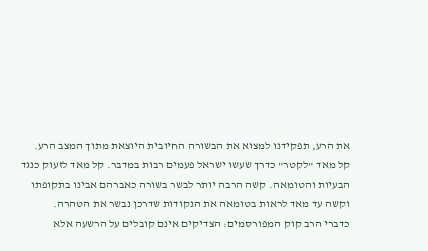את הרע, תפקידנו למצוא את הבשורה החיובית היוצאת מתוך המצב הרע.
קל מאד "לקטר" כדרך שעשו ישראל פעמים רבות במדבר. קל מאד לזעוק כנגד הבעיות והטומאה. קשה הרבה יותר לבשר בשורה כאברהם אבינו בתקופתו וקשה עד מאד לראות בטומאה את הנקודות שדרכן נבשר את הטהרה.
כדברי הרב קוק המפורסמים: הצדיקים אינם קובלים על הרשעה אלא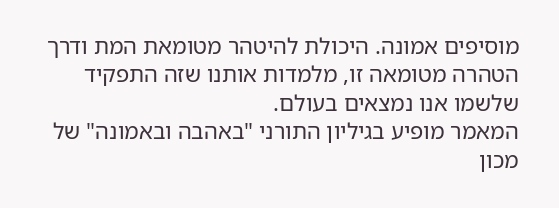מוסיפים אמונה. היכולת להיטהר מטומאת המת ודרך הטהרה מטומאה זו, מלמדות אותנו שזה התפקיד שלשמו אנו נמצאים בעולם.
המאמר מופיע בגיליון התורני "באהבה ובאמונה" של מכון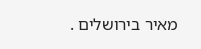מאיר בירושלים .